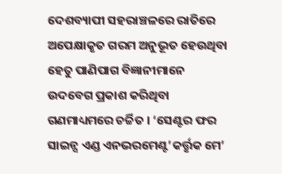ଦେଶବ୍ୟାପୀ ସହରାଞ୍ଚଳରେ ରାତିରେ ଅପେକ୍ଷାକୃତ ଗରମ ଅନୁଭୂତ ହେଉଥିବା ହେତୁ ପାଣିପାଗ ବିଜ୍ଞାନୀମାନେ ଉଦବେଗ ପ୍ରକାଶ କରିଥିବା ଗଣମାଧ୍ୟମରେ ଚର୍ଚ୍ଚିତ । ‘ସେଣ୍ଟର ଫର ସାଇନ୍ସ ଏଣ୍ଡ ଏନଭରମେଣ୍ଟ’କର୍ତ୍ତୃକ ମେ’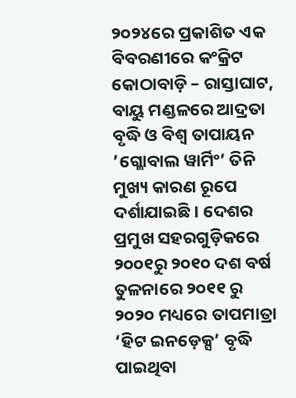୨୦୨୪ରେ ପ୍ରକାଶିତ ଏକ ବିବରଣୀରେ କଂକ୍ରିଟ କୋଠାବାଡ଼ି – ରାସ୍ତାଘାଟ, ବାୟୁ ମଣ୍ଡଳରେ ଆଦ୍ରତା ବୃଦ୍ଧି ଓ ବିଶ୍ୱ ତାପାୟନ ’ଗ୍ଳୋବାଲ ୱାର୍ମିଂ’ ତିନି ମୁଖ୍ୟ କାରଣ ରୂପେ ଦର୍ଶାଯାଇଛି । ଦେଶର ପ୍ରମୁଖ ସହରଗୁଡ଼ିକରେ ୨୦୦୧ରୁ ୨୦୧୦ ଦଶ ବର୍ଷ ତୁଳନାରେ ୨୦୧୧ ରୁ ୨୦୨୦ ମଧ୍ୟରେ ତାପମାତ୍ରା ‘ହିଟ ଇନଡ଼େକ୍ସ’ ବୃଦ୍ଧି ପାଇଥିବା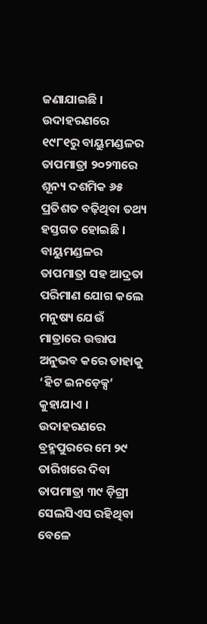ଜଣାଯାଇଛି । ଉଦାହରଣରେ ୧୯୮୧ରୁ ବାୟୁମଣ୍ଡଳର ତାପମାତ୍ରା ୨୦୨୩ରେ ଶୂନ୍ୟ ଦଶମିକ ୬୫ ପ୍ରତିଶତ ବଢ଼ିଥିବା ତଥ୍ୟ ହସ୍ତଗତ ହୋଇଛି । ବାୟୁମଣ୍ଡଳର ତାପମାତ୍ରା ସହ ଆଦ୍ରତା ପରିମାଣ ଯୋଗ କଲେ ମନୁଷ୍ୟ ଯେଉଁ ମାତ୍ରାରେ ଉତ୍ତାପ ଅନୁଭବ କରେ ତାହାକୁ ‘ହିଟ ଇନଡ଼େକ୍ସ’ କୁହାଯାଏ । ଉଦାହରଣରେ ବ୍ରହ୍ମପୁରରେ ମେ ୨୯ ତାରିଖରେ ଦିବା ତାପମାତ୍ରା ୩୯ ଡ଼ିଗ୍ରୀ ସେଲସିଏସ ରହିଥିବା ବେଳେ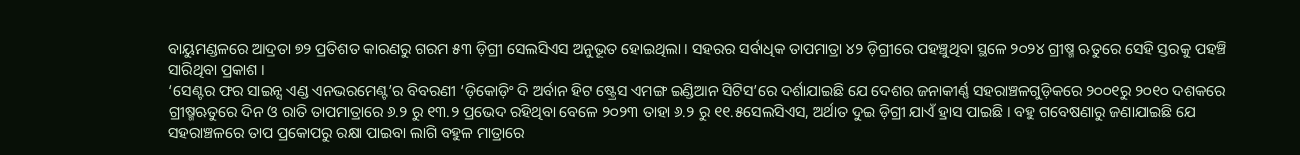ବାୟୁମଣ୍ଡଳରେ ଆଦ୍ରତା ୭୨ ପ୍ରତିଶତ କାରଣରୁ ଗରମ ୫୩ ଡ଼ିଗ୍ରୀ ସେଲସିଏସ ଅନୁଭୂତ ହୋଇଥିଲା । ସହରର ସର୍ବାଧିକ ତାପମାତ୍ରା ୪୨ ଡ଼ିଗ୍ରୀରେ ପହଞ୍ଚୁଥିବା ସ୍ଥଳେ ୨୦୨୪ ଗ୍ରୀଷ୍ମ ଋତୁରେ ସେହି ସ୍ତରକୁ ପହଞ୍ଚି ସାରିଥିବା ପ୍ରକାଶ ।
‘ସେଣ୍ଟର ଫର ସାଇନ୍ସ ଏଣ୍ଡ ଏନଭରମେଣ୍ଟ’ର ବିବରଣୀ ‘ଡ଼ିକୋଡ଼ିଂ ଦି ଅର୍ବାନ ହିଟ ଷ୍ଟ୍ରେସ ଏମଙ୍ଗ ଇଣ୍ଡିଆନ ସିଟିସ’ରେ ଦର୍ଶାଯାଇଛି ଯେ ଦେଶର ଜନାକୀର୍ଣ୍ଣ ସହରାଞ୍ଚଳଗୁଡ଼ିକରେ ୨୦୦୧ରୁ ୨୦୧୦ ଦଶକରେ ଗ୍ରୀଷ୍ମଋତୁରେ ଦିନ ଓ ରାତି ତାପମାତ୍ରାରେ ୬.୨ ରୁ ୧୩.୨ ପ୍ରଭେଦ ରହିଥିବା ବେଳେ ୨୦୨୩ ତାହା ୬.୨ ରୁ ୧୧.୫ସେଲସିଏସ, ଅର୍ଥାତ ଦୁଇ ଡ଼ିଗ୍ରୀ ଯାଏଁ ହ୍ରାସ ପାଇଛି । ବହୁ ଗବେଷଣାରୁ ଜଣାଯାଇଛି ଯେ ସହରାଞ୍ଚଳରେ ତାପ ପ୍ରକୋପରୁ ରକ୍ଷା ପାଇବା ଲାଗି ବହୁଳ ମାତ୍ରାରେ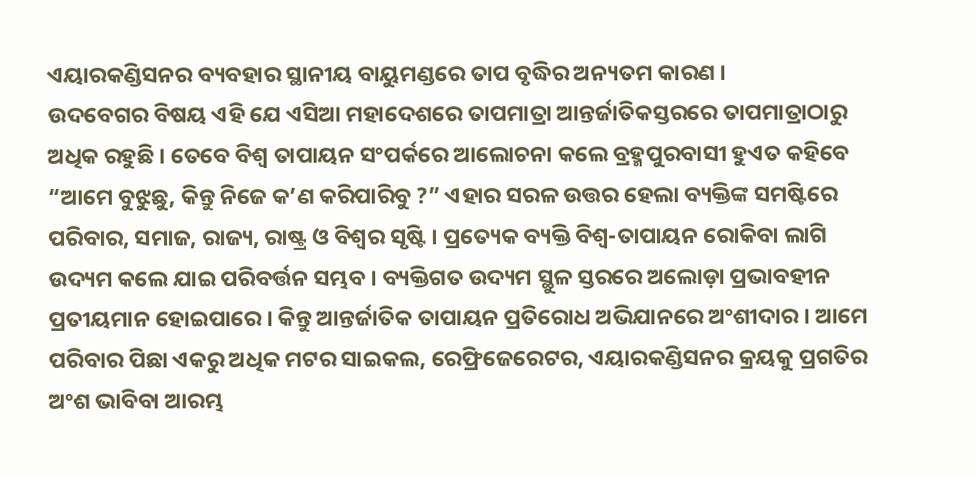ଏୟାରକଣ୍ଡିସନର ବ୍ୟବହାର ସ୍ଥାନୀୟ ବାୟୁମଣ୍ଡରେ ତାପ ବୃଦ୍ଧିର ଅନ୍ୟତମ କାରଣ ।
ଉଦବେଗର ବିଷୟ ଏହି ଯେ ଏସିଆ ମହାଦେଶରେ ତାପମାତ୍ରା ଆନ୍ତର୍ଜାତିକସ୍ତରରେ ତାପମାତ୍ରାଠାରୁ ଅଧିକ ରହୁଛି । ତେବେ ବିଶ୍ୱ ତାପାୟନ ସଂପର୍କରେ ଆଲୋଚନା କଲେ ବ୍ରହ୍ମପୁରବାସୀ ହୁଏତ କହିବେ “ଆମେ ବୁଝୁଛୁ, କିନ୍ତୁ ନିଜେ କ’ଣ କରିପାରିବୁ ?” ଏହାର ସରଳ ଉତ୍ତର ହେଲା ବ୍ୟକ୍ତିଙ୍କ ସମଷ୍ଟିରେ ପରିବାର, ସମାଜ, ରାଜ୍ୟ, ରାଷ୍ଟ୍ର ଓ ବିଶ୍ୱର ସୃଷ୍ଟି । ପ୍ରତ୍ୟେକ ବ୍ୟକ୍ତି ବିଶ୍ୱ-ତାପାୟନ ରୋକିବା ଲାଗି ଉଦ୍ୟମ କଲେ ଯାଇ ପରିବର୍ତ୍ତନ ସମ୍ଭବ । ବ୍ୟକ୍ତିଗତ ଉଦ୍ୟମ ସ୍ଥୁଳ ସ୍ତରରେ ଅଲୋଡ଼ା ପ୍ରଭାବହୀନ ପ୍ରତୀୟମାନ ହୋଇପାରେ । କିନ୍ତୁ ଆନ୍ତର୍ଜାତିକ ତାପାୟନ ପ୍ରତିରୋଧ ଅଭିଯାନରେ ଅଂଶୀଦାର । ଆମେ ପରିବାର ପିଛା ଏକରୁ ଅଧିକ ମଟର ସାଇକଲ, ରେଫ୍ରିଜେରେଟର, ଏୟାରକଣ୍ଡିସନର କ୍ରୟକୁ ପ୍ରଗତିର ଅଂଶ ଭାବିବା ଆରମ୍ଭ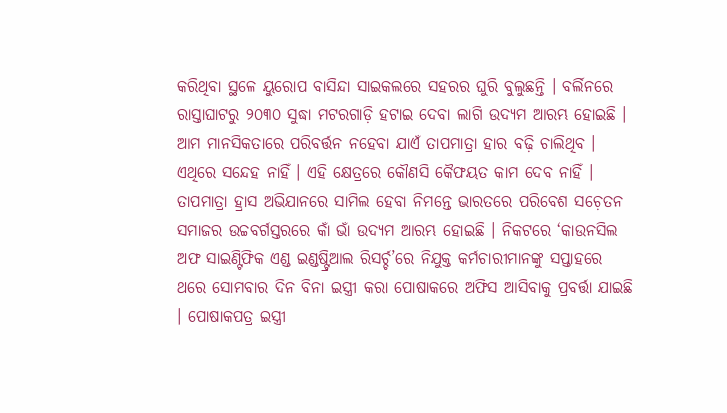କରିଥିବା ସ୍ଥଳେ ୟୁରୋପ ବାସିନ୍ଦା ସାଇକଲରେ ସହରର ଘୁରି ବୁଲୁଛନ୍ତି । ବର୍ଲିନରେ ରାସ୍ତାଘାଟରୁ ୨୦୩୦ ସୁଦ୍ଧା ମଟରଗାଡ଼ି ହଟାଇ ଦେବା ଲାଗି ଉଦ୍ୟମ ଆରମ୍ଭ ହୋଇଛି । ଆମ ମାନସିକତାରେ ପରିବର୍ତ୍ତନ ନହେବା ଯାଏଁ ତାପମାତ୍ରା ହାର ବଢ଼ି ଚାଲିଥିବ । ଏଥିରେ ସନ୍ଦେହ ନାହିଁ । ଏହି କ୍ଷେତ୍ରରେ କୌଣସି କୈଫୟତ କାମ ଦେବ ନାହିଁ ।
ତାପମାତ୍ରା ହ୍ରାସ ଅଭିଯାନରେ ସାମିଲ ହେବା ନିମନ୍ତେ ଭାରତରେ ପରିବେଶ ସଚ଼େତନ ସମାଜର ଉଚ୍ଚବର୍ଗସ୍ତରରେ କାଁ ଭାଁ ଉଦ୍ୟମ ଆରମ୍ଭ ହୋଇଛି । ନିକଟରେ ‘କାଉନସିଲ ଅଫ ସାଇଣ୍ଟିଫିକ ଏଣ୍ଡ ଇଣ୍ଡଷ୍ଟ୍ରିଆଲ ରିସର୍ଚ୍ଚ’ରେ ନିଯୁକ୍ତ କର୍ମଚାରୀମାନଙ୍କୁ ସପ୍ତାହରେ ଥରେ ସୋମବାର ଦିନ ବିନା ଇସ୍ତ୍ରୀ କରା ପୋଷାକରେ ଅଫିସ ଆସିବାକୁ ପ୍ରବର୍ତ୍ତା ଯାଇଛି । ପୋଷାକପତ୍ର ଇସ୍ତ୍ରୀ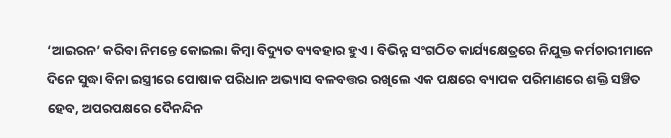‘ଆଇରନ’ କରିବା ନିମନ୍ତେ କୋଇଲା କିମ୍ୱା ବିଦ୍ୟୁତ ବ୍ୟବହାର ହୁଏ । ବିଭିନ୍ନ ସଂଗଠିତ କାର୍ଯ୍ୟକ୍ଷେତ୍ରରେ ନିଯୁକ୍ତ କର୍ମଚାରୀମାନେ ଦିନେ ସୁଦ୍ଧା ବିନା ଇସ୍ତ୍ରୀରେ ପୋଷାକ ପରିଧାନ ଅଭ୍ୟାସ ବଳବତ୍ତର ରଖିଲେ ଏକ ପକ୍ଷରେ ବ୍ୟାପକ ପରିମାଣରେ ଶକ୍ତି ସଞ୍ଚିତ ହେବ, ଅପରପକ୍ଷରେ ଦୈନନ୍ଦିନ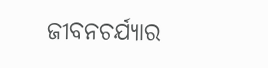ଜୀବନଚର୍ଯ୍ୟାର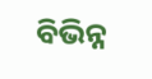ବିଭିନ୍ନ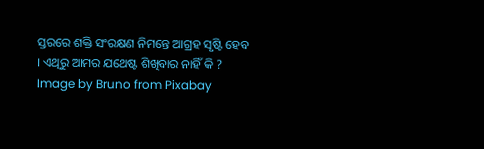ସ୍ତରରେ ଶକ୍ତି ସଂରକ୍ଷଣ ନିମନ୍ତେ ଆଗ୍ରହ ସୃଷ୍ଟି ହେବ । ଏଥିରୁ ଆମର ଯଥେଷ୍ଟ ଶିଖିବାର ନାହିଁ କି ?
Image by Bruno from Pixabay